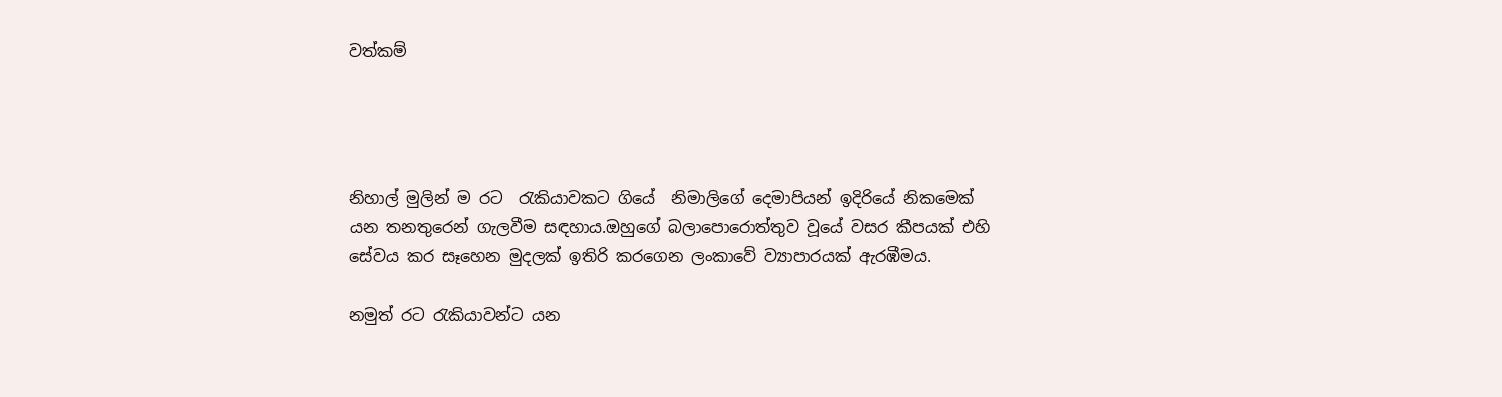වත්කම්




නිහාල් මුලින් ම රට  රැකියාවකට ගියේ  නිමාලිගේ දෙමාපියන් ඉදිරියේ නිකමෙක් යන තනතුරෙන් ගැලවීම සඳහාය.ඔහුගේ බලාපොරොත්තුව වූයේ වසර කීපයක් එහි සේවය කර සෑහෙන මුදලක් ඉතිරි කරගෙන ලංකාවේ ව්‍යාපාරයක් ඇරඹීමය.

නමුත් රට රැකියාවන්ට යන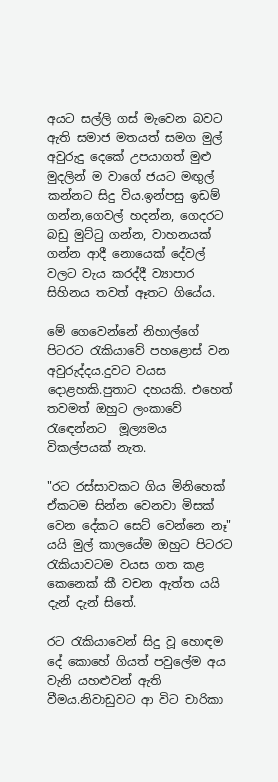අයට සල්ලි ගස් මැවෙන බවට ඇති සමාජ මතයත් සමග මුල් අවුරුදු දෙකේ උපයාගත් මුළු මුදලින් ම වාගේ ජයට මඟුල් කන්නට සිදු විය.ඉන්පසු ඉඩම් ගන්න,ගෙවල් හදන්න, ගෙදරට බඩු මුට්ටු ගන්න, වාහනයක් ගන්න ආදී නොයෙක් දේවල් වලට වැය කරද්දී ව්‍යාපාර සිහිනය තවත් ඈතට ගියේය.

මේ ගෙවෙන්නේ නිහාල්ගේ පිටරට රැකියාවේ පහළොස් වන අවුරුද්දය.දුවට වයස දොළහකි.පුතාට දහයකි. එහෙත් තවමත් ඔහුට ලංකාවේ රැඳෙන්නට  මූල්‍යමය විකල්පයක් නැත.

"රට රස්සාවකට ගිය මිනිහෙක් ඒකටම සින්න වෙනවා මිසක් වෙන දේකට සෙට් වෙන්නෙ නෑ" යයි මුල් කාලයේම ඔහුට පිටරට රැකියාවටම වයස ගත කළ කෙනෙක් කී වචන ඇත්ත යයි දැන් දැන් සිතේ.

රට රැකියාවෙන් සිදු වූ හොඳම දේ කොහේ ගියත් පවුලේම අය වැනි යහළුවන් ඇති වීමය.නිවාඩුවට ආ විට චාරිකා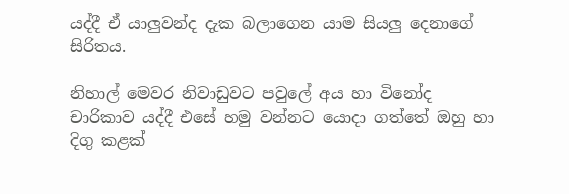යද්දී ඒ යාලුවන්ද දැක බලාගෙන යාම සියලු දෙනාගේ සිරිතය.

නිහාල් මෙවර නිවාඩුවට පවුලේ අය හා විනෝද චාරිකාව යද්දී එසේ හමු වන්නට යොදා ගත්තේ ඔහු හා දිගු කළක්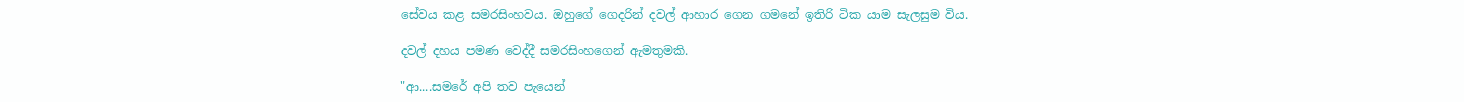සේවය කළ සමරසිංහවය. ඔහුගේ ගෙදරින් දවල් ආහාර ගෙන ගමනේ ඉතිරි ටික යාම සැලසුම විය.

දවල් දහය පමණ වෙද්දී සමරසිංහගෙන් ඇමතුමකි.

"ආ....සමරේ අපි තව පැයෙන්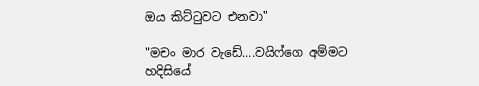ඔය කිට්ටුවට එනවා"

"මචං මාර වැඩේ....වයිෆ්ගෙ අම්මට හදිසියේ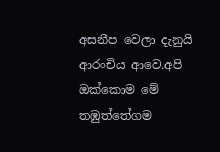අසනීප වෙලා දැනුයි ආරංචිය ආවෙ.අපි ඔක්කොම මේ තඹුත්තේගම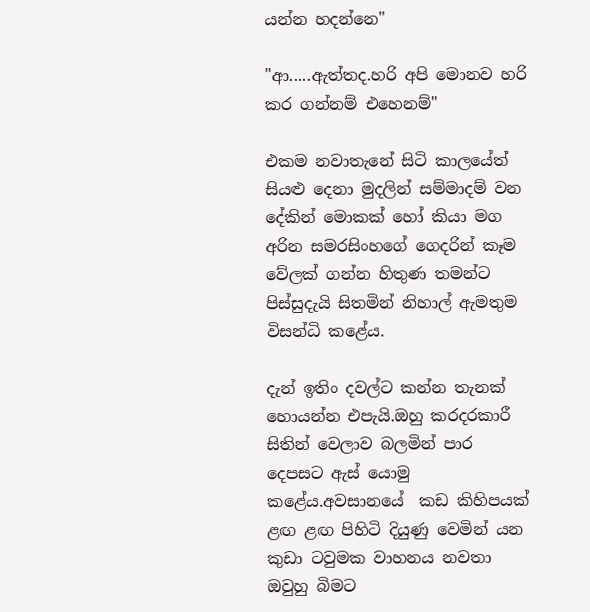යන්න හදන්නෙ"

"ආ.....ඇත්තද.හරි අපි මොනව හරි කර ගන්නම් එහෙනම්"

එකම නවාතැනේ සිටි කාලයේත් සියළු දෙනා මුදලින් සම්මාදම් වන දේකින් මොකක් හෝ කියා මග අරින සමරසිංහගේ ගෙදරින් කෑම වේලක් ගන්න හිතුණ තමන්ට පිස්සුදැයි සිතමින් නිහාල් ඇමතුම විසන්ධි කළේය.

දැන් ඉතිං දවල්ට කන්න තැනක් හොයන්න එපැයි.ඔහු කරදරකාරී සිතින් වෙලාව බලමින් පාර දෙපසට ඇස් යොමු කළේය.අවසානයේ  කඩ කිහිපයක් ළඟ ළඟ පිහිටි දියුණු වෙමින් යන කුඩා ටවුමක වාහනය නවතා ඔවුහු බිමට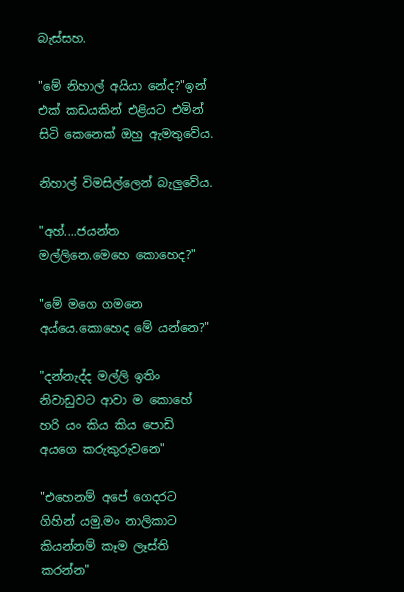බැස්සහ.

"මේ නිහාල් අයියා නේද?"ඉන් එක් කඩයකින් එළියට එමින් සිටි කෙනෙක් ඔහු ඇමතුවේය.

නිහාල් විමසිල්ලෙන් බැලුවේය.

"අහ්....ජයන්ත මල්ලිනෙ.මෙහෙ කොහෙද?"

"මේ මගෙ ගමනෙ අය්යෙ.කොහෙද මේ යන්නෙ?"

"දන්නැද්ද මල්ලි ඉතිං නිවාඩුවට ආවා ම කොහේ හරි යං කිය කිය පොඩි අයගෙ කරුකුරුවනෙ"

"එහෙනම් අපේ ගෙදරට ගිහින් යමු.මං නාලිකාට කියන්නම් කෑම ලෑස්ති කරන්න"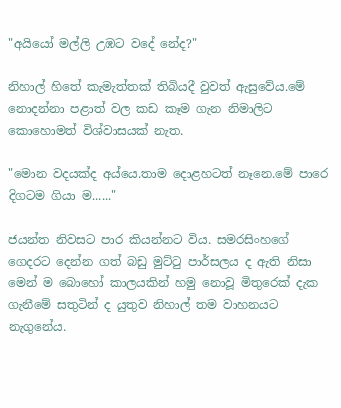"අයියෝ මල්ලි උඹට වදේ නේද?"

නිහාල් හිතේ කැමැත්තක් තිබියදී වුවත් ඇසුවේය.මේ නොදන්නා පළාත් වල කඩ කෑම ගැන නිමාලිට කොහොමත් විශ්වාසයක් නැත.

"මොන වදයක්ද අය්යෙ.තාම දොළහටත් නෑනෙ.මේ පාරෙ දිගටම ගියා ම......"

ජයන්ත නිවසට පාර කියන්නට විය. සමරසිංහගේ ගෙදරට දෙන්න ගත් බඩු මුට්ටු පාර්සලය ද ඇති නිසා මෙන් ම බොහෝ කාලයකින් හමු නොවූ මිතුරෙක් දැක ගැනීමේ සතුටින් ද යුතුව නිහාල් තම වාහනයට නැගුනේය.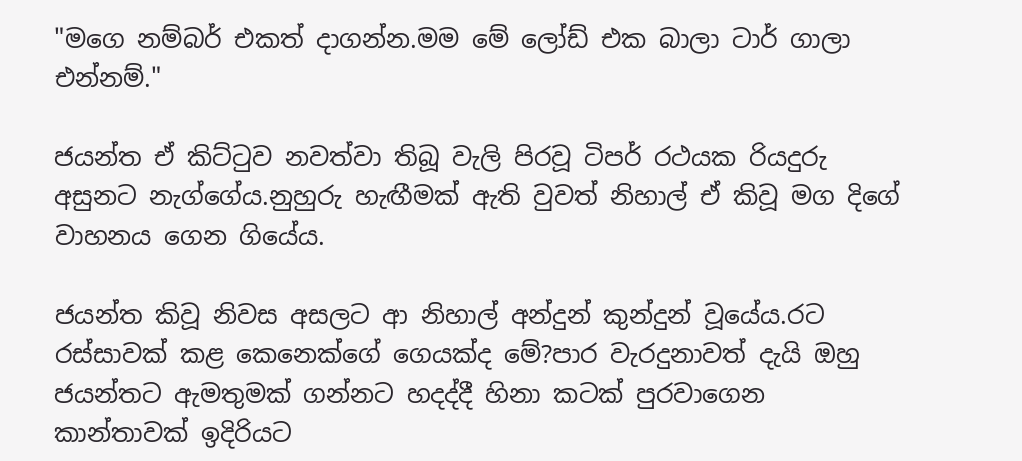"මගෙ නම්බර් එකත් දාගන්න.මම මේ ලෝඩ් එක බාලා ටාර් ගාලා එන්නම්."

ජයන්ත ඒ කිට්ටුව නවත්වා තිබූ වැලි පිරවූ ටිපර් රථයක රියදුරු අසුනට නැග්ගේය.නුහුරු හැඟීමක් ඇති වුවත් නිහාල් ඒ කිවූ මග දිගේ වාහනය ගෙන ගියේය.

ජයන්ත කිවූ නිවස අසලට ආ නිහාල් අන්දුන් කුන්දුන් වූයේය.රට රස්සාවක් කළ කෙනෙක්ගේ ගෙයක්ද මේ?පාර වැරදුනාවත් දැයි ඔහු ජයන්තට ඇමතුමක් ගන්නට හදද්දී හිනා කටක් පුරවාගෙන කාන්තාවක් ඉදිරියට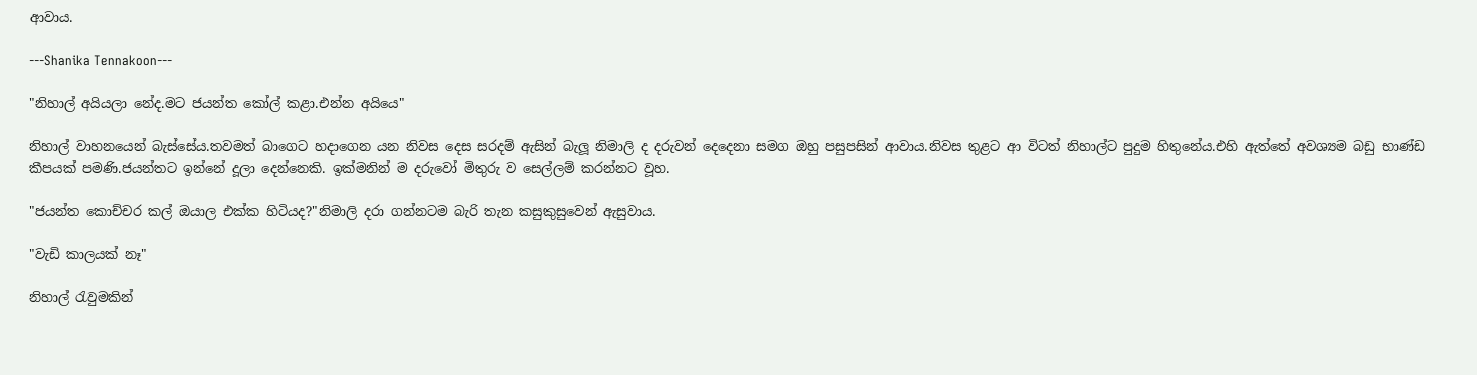ආවාය.

---Shanika Tennakoon---

"නිහාල් අයියලා නේද.මට ජයන්ත කෝල් කළා.එන්න අයියෙ"

නිහාල් වාහනයෙන් බැස්සේය.තවමත් බාගෙට හදාගෙන යන නිවස දෙස සරදම් ඇසින් බැලූ නිමාලි ද දරුවන් දෙදෙනා සමග ඔහු පසුපසින් ආවාය.නිවස තුළට ආ විටත් නිහාල්ට පුදුම හිතුනේය.එහි ඇත්තේ අවශ්‍යම බඩු භාණ්ඩ කීපයක් පමණි.ජයන්තට ඉන්නේ දූලා දෙන්නෙකි. ඉක්මනින් ම දරුවෝ මිතුරු ව සෙල්ලම් කරන්නට වූහ.

"ජයන්ත කොච්චර කල් ඔයාල එක්ක හිටියද?"නිමාලි දරා ගන්නටම බැරි තැන කසුකුසුවෙන් ඇසුවාය.

"වැඩි කාලයක් නෑ"

නිහාල් රැවුමකින්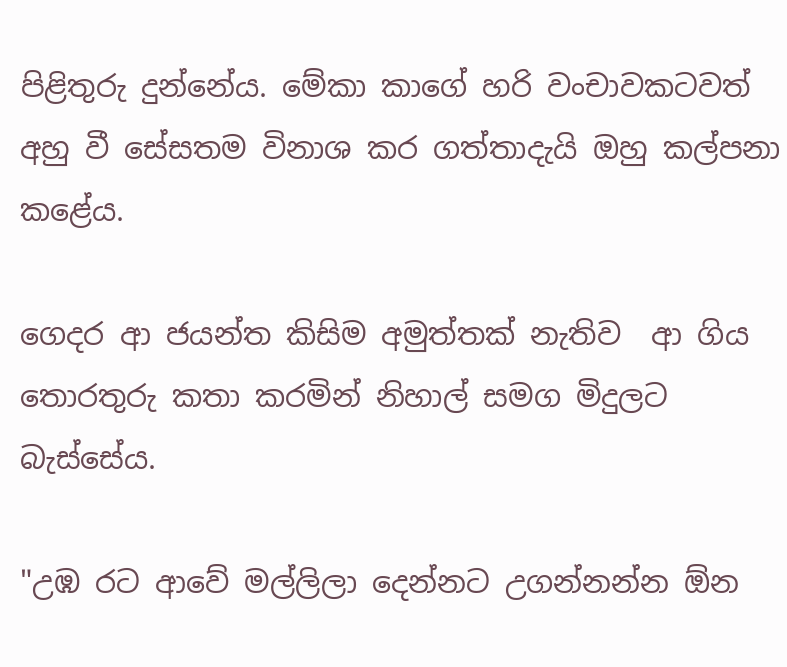පිළිතුරු දුන්නේය. මේකා කාගේ හරි වංචාවකටවත් අහු වී සේසතම විනාශ කර ගත්තාදැයි ඔහු කල්පනා කළේය.

ගෙදර ආ ජයන්ත කිසිම අමුත්තක් නැතිව  ආ ගිය තොරතුරු කතා කරමින් නිහාල් සමග මිදුලට බැස්සේය.

"උඹ රට ආවේ මල්ලිලා දෙන්නට උගන්නන්න ඕන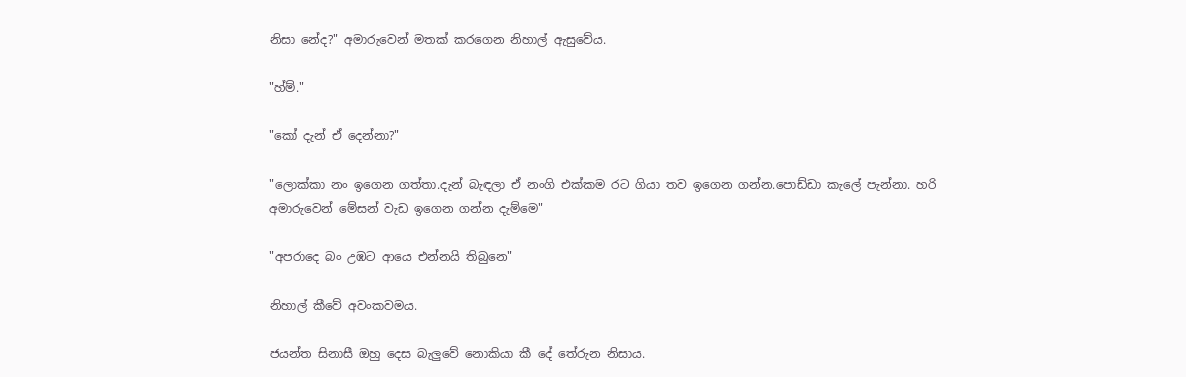නිසා නේද?" අමාරුවෙන් මතක් කරගෙන නිහාල් ඇසුවේය.

"හ්ම්."

"කෝ දැන් ඒ දෙන්නා?"

"ලොක්කා නං ඉගෙන ගත්තා.දැන් බැඳලා ඒ නංගි එක්කම රට ගියා තව ඉගෙන ගන්න.පොඩ්ඩා කැලේ පැන්නා. හරි අමාරුවෙන් මේසන් වැඩ ඉගෙන ගන්න දැම්මෙ"

"අපරාදෙ බං උඹට ආයෙ එන්නයි තිබුනෙ"

නිහාල් කීවේ අවංකවමය.

ජයන්ත සිනාසී ඔහු දෙස බැලුවේ නොකියා කී දේ තේරුන නිසාය.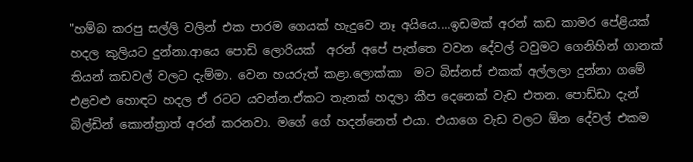"හම්බ කරපු සල්ලි වලින් එක පාරම ගෙයක් හැදුවෙ නෑ අයියෙ....ඉඩමක් අරන් කඩ කාමර පේළියක් හදල කුලියට දුන්නා.ආයෙ පොඩි ලොරියක්  අරන් අපේ පැත්තෙ වවන දේවල් ටවුමට ගෙනිහින් ගානක් තියන් කඩවල් වලට දැම්මා. වෙන හයරුත් කළා.ලොක්කා  මට බිස්නස් එකක් අල්ලලා දුන්නා ගමේ  එළවළු හොඳට හදල ඒ රටට යවන්න.ඒකට තැනක් හදලා කීප දෙනෙක් වැඩ එතන. පොඩ්ඩා දැන් බිල්ඩින් කොන්ත්‍රාත් අරන් කරනවා. මගේ ගේ හදන්නෙත් එයා. එයාගෙ වැඩ වලට ඕන දේවල් එකම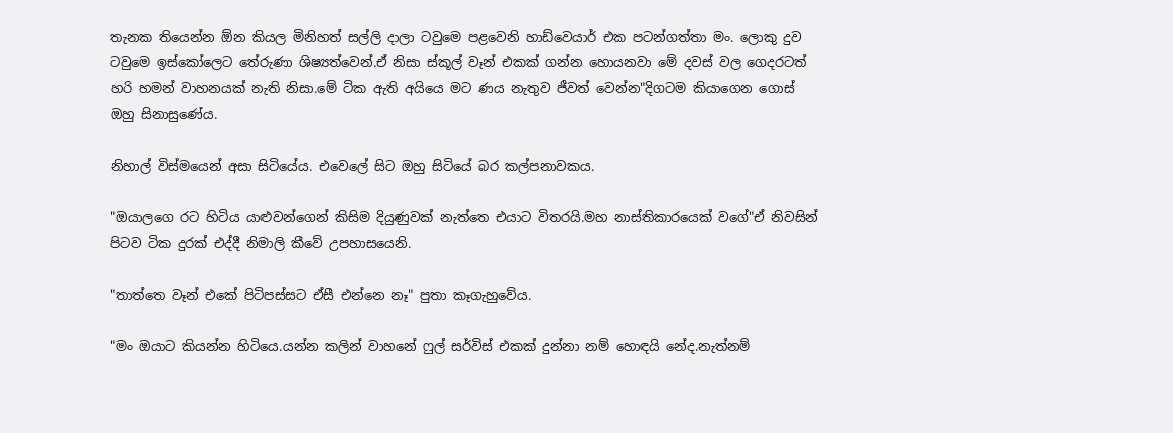තැනක තියෙන්න ඕන කියල මිනිහත් සල්ලි දාලා ටවුමෙ පළවෙනි හාඩ්වෙයාර් එක පටන්ගත්තා මං. ලොකු දුව ටවුමෙ ඉස්කෝලෙට තේරුණා ශිෂ්‍යත්වෙන්.ඒ නිසා ස්කූල් වෑන් එකක් ගන්න හොයනවා මේ දවස් වල ගෙදරටත් හරි හමන් වාහනයක් නැති නිසා.මේ ටික ඇති අයියෙ මට ණය නැතුව ජීවත් වෙන්න"දිගටම කියාගෙන ගොස් ඔහු සිනාසුණේය.

නිහාල් විස්මයෙන් අසා සිටියේය. එවෙලේ සිට ඔහු සිටියේ බර කල්පනාවකය.

"ඔයාලගෙ රට හිටිය යාළුවන්ගෙන් කිසිම දියුණුවක් නැත්තෙ එයාට විතරයි.මහ නාස්තිකාරයෙක් වගේ"ඒ නිවසින් පිටව ටික දුරක් එද්දී නිමාලි කීවේ උපහාසයෙනි.

"තාත්තෙ වෑන් එකේ පිටිපස්සට ඒසී එන්නෙ නෑ" පුතා කෑගැහුවේය.

"මං ඔයාට කියන්න හිටියෙ.යන්න කලින් වාහනේ ෆුල් සර්විස් එකක් දුන්නා නම් හොඳයි නේද.නැත්නම්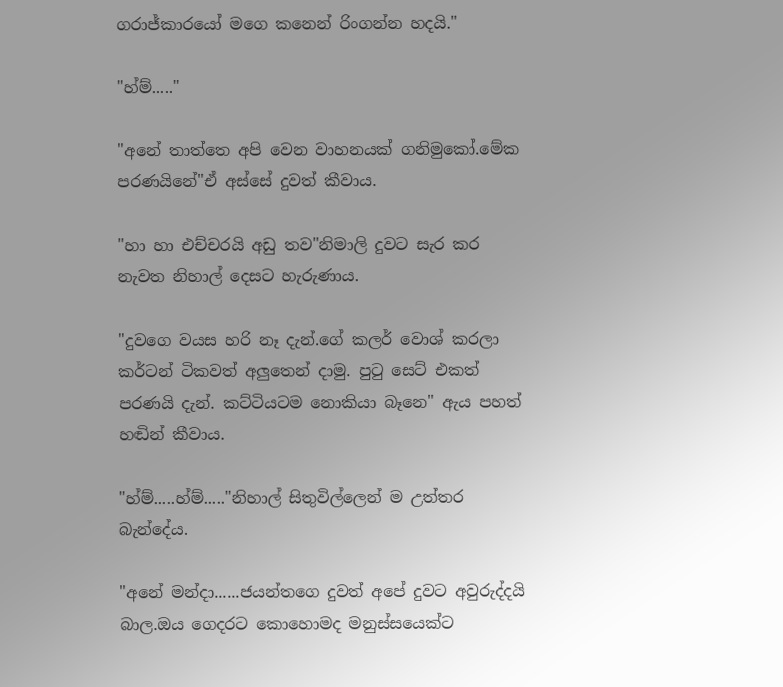ගරාජ්කාරයෝ මගෙ කනෙන් රිංගන්න හදයි."

"හ්ම්....."

"අනේ තාත්තෙ අපි වෙන වාහනයක් ගනිමුකෝ.මේක පරණයිනේ"ඒ අස්සේ දුවත් කීවාය.

"හා හා එච්චරයි අඩු තව"නිමාලි දුවට සැර කර නැවත නිහාල් දෙසට හැරුණාය.

"දුවගෙ වයස හරි නෑ දැන්.ගේ කලර් වොශ් කරලා කර්ටන් ටිකවත් අලුතෙන් දාමු. පුටු සෙට් එකත් පරණයි දැන්. කට්ටියටම නොකියා බෑනෙ" ඇය පහත් හඬින් කීවාය.

"හ්ම්.....හ්ම්....."නිහාල් සිතුවිල්ලෙන් ම උත්තර බැන්දේය.

"අනේ මන්දා......ජයන්තගෙ දුවත් අපේ දුවට අවුරුද්දයි බාල.ඔය ගෙදරට කොහොමද මනුස්සයෙක්ට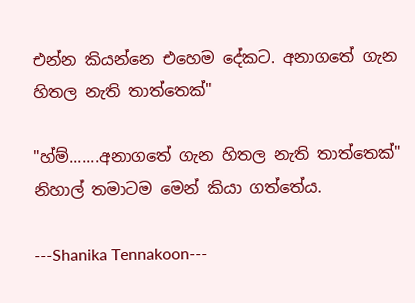එන්න කියන්නෙ එහෙම දේකට. අනාගතේ ගැන හිතල නැති තාත්තෙක්"

"හ්ම්.......අනාගතේ ගැන හිතල නැති තාත්තෙක්" නිහාල් තමාටම මෙන් කියා ගත්තේය.

---Shanika Tennakoon---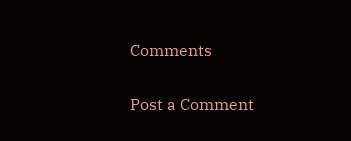Comments

Post a Comment